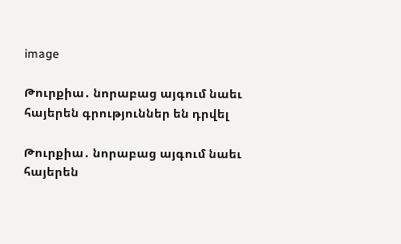image

Թուրքիա․ նորաբաց այգում նաեւ հայերեն գրություններ են դրվել

Թուրքիա․ նորաբաց այգում նաեւ հայերեն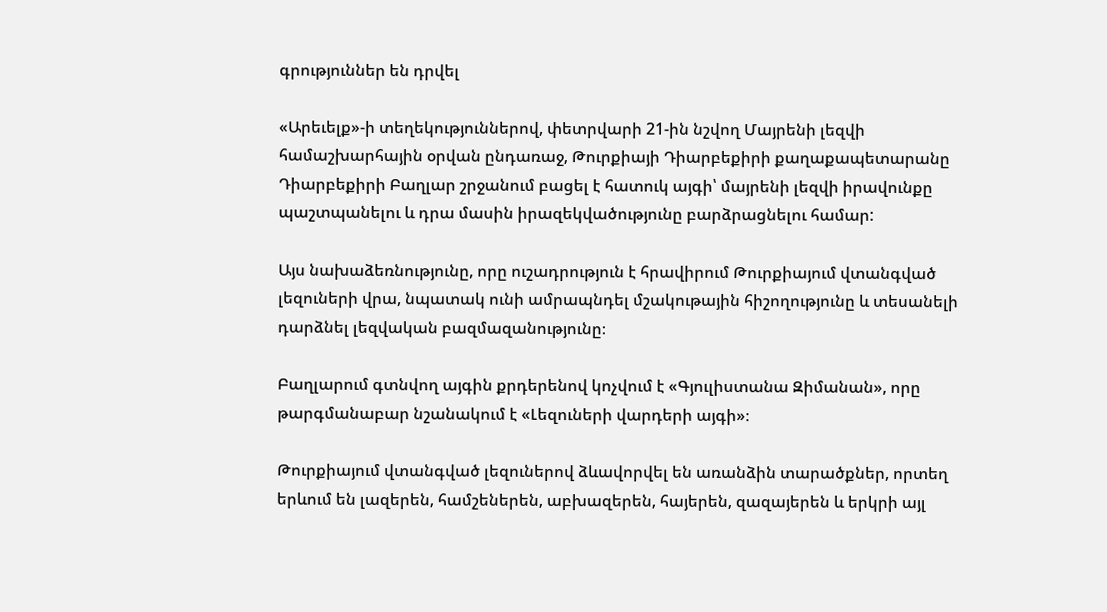գրություններ են դրվել

«Արեւելք»-ի տեղեկություններով, փետրվարի 21-ին նշվող Մայրենի լեզվի համաշխարհային օրվան ընդառաջ, Թուրքիայի Դիարբեքիրի քաղաքապետարանը Դիարբեքիրի Բաղլար շրջանում բացել է հատուկ այգի՝ մայրենի լեզվի իրավունքը պաշտպանելու և դրա մասին իրազեկվածությունը բարձրացնելու համար:

Այս նախաձեռնությունը, որը ուշադրություն է հրավիրում Թուրքիայում վտանգված լեզուների վրա, նպատակ ունի ամրապնդել մշակութային հիշողությունը և տեսանելի դարձնել լեզվական բազմազանությունը։

Բաղլարում գտնվող այգին քրդերենով կոչվում է «Գյուլիստանա Զիմանան», որը թարգմանաբար նշանակում է «Լեզուների վարդերի այգի»։

Թուրքիայում վտանգված լեզուներով ձևավորվել են առանձին տարածքներ, որտեղ երևում են լազերեն, համշեներեն, աբխազերեն, հայերեն, զազայերեն և երկրի այլ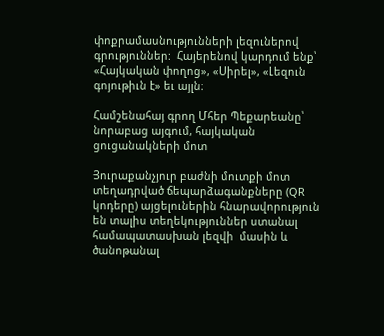փոքրամասնությունների լեզուներով գրություններ:  Հայերենով կարդում ենք՝ «Հայկական փողոց», «Սիրել», «Լեզուն գոյութիւն է» եւ այլն։

Համշենահայ գրող Մհեր Պեքարեանը՝ նորաբաց այգում, հայկական ցուցանակների մոտ

Յուրաքանչյուր բաժնի մուտքի մոտ տեղադրված ճեպարձագանքները (QR կոդերը) այցելուներին հնարավորություն են տալիս տեղեկություններ ստանալ համապատասխան լեզվի  մասին և ծանոթանալ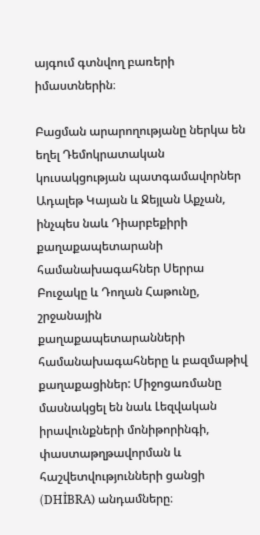այգում գտնվող բառերի իմաստներին։

Բացման արարողությանը ներկա են եղել Դեմոկրատական կուսակցության պատգամավորներ Ադալեթ Կայան և Ջեյլան Աքչան, ինչպես նաև Դիարբեքիրի քաղաքապետարանի համանախագահներ Սերրա Բուջակը և Դողան Հաթունը, շրջանային քաղաքապետարանների համանախագահները և բազմաթիվ քաղաքացիներ: Միջոցառմանը մասնակցել են նաև Լեզվական իրավունքների մոնիթորինգի, փաստաթղթավորման և հաշվետվությունների ցանցի (DHİBRA) անդամները։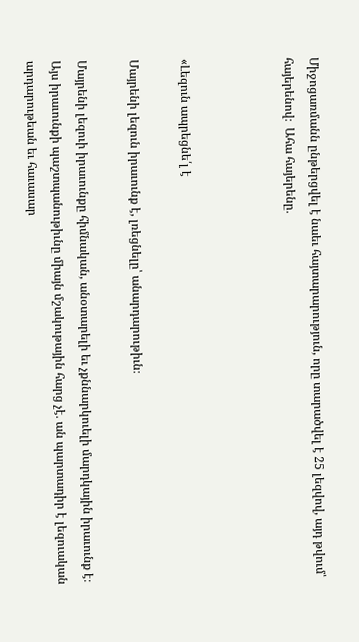Միջոցառմանն ընթերցվել է նաեւ հայտարարություն, որը տարածվել է 25 լեզվով, այդ թվում՝ հայերենով։  Ահա հայերենը․



«Լեզուն ապրեցնե՛լ է

Մայրենի լեզուն իրաւունք է, լռեցնելը՝ անարդարութիւն։

Մայրենի լեզուի իրաւունքը հիմնական, անօտարելի եւ չքննարկուելի մարդկային իրաւունք է։ Այս իրաւունքի պաշտպանութիւնը միայն մշակութային հարց չէ․ ան պարտադիր է լեզուական արդարութեան եւ հաւասար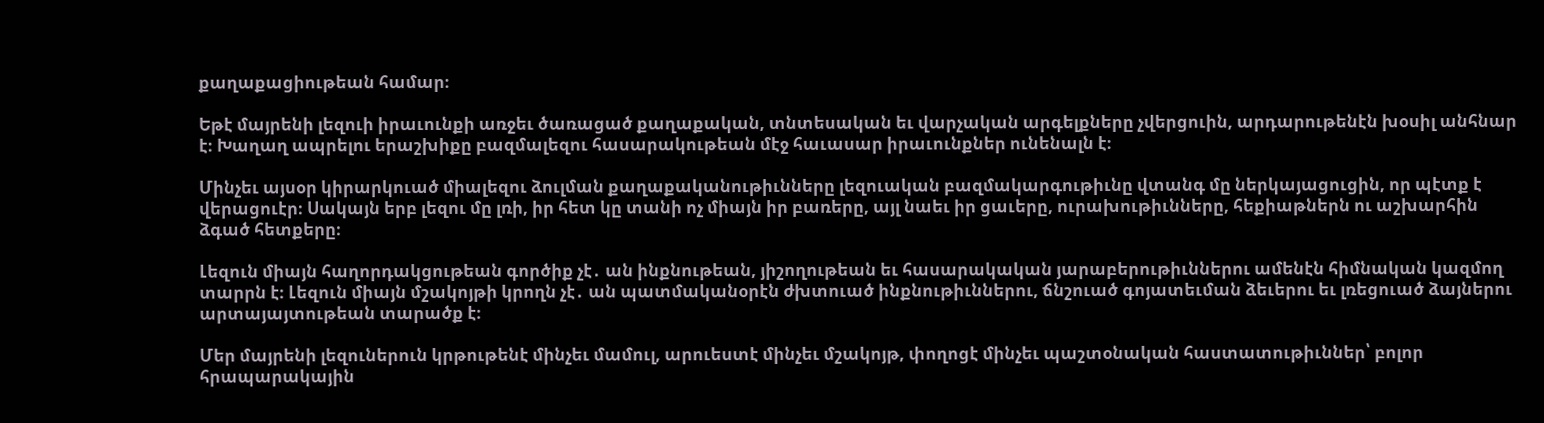քաղաքացիութեան համար։

Եթէ մայրենի լեզուի իրաւունքի առջեւ ծառացած քաղաքական, տնտեսական եւ վարչական արգելքները չվերցուին, արդարութենէն խօսիլ անհնար է։ Խաղաղ ապրելու երաշխիքը բազմալեզու հասարակութեան մէջ հաւասար իրաւունքներ ունենալն է։

Մինչեւ այսօր կիրարկուած միալեզու ձուլման քաղաքականութիւնները լեզուական բազմակարգութիւնը վտանգ մը ներկայացուցին, որ պէտք է վերացուէր։ Սակայն երբ լեզու մը լռի, իր հետ կը տանի ոչ միայն իր բառերը, այլ նաեւ իր ցաւերը, ուրախութիւնները, հեքիաթներն ու աշխարհին ձգած հետքերը։

Լեզուն միայն հաղորդակցութեան գործիք չէ․ ան ինքնութեան, յիշողութեան եւ հասարակական յարաբերութիւններու ամենէն հիմնական կազմող տարրն է։ Լեզուն միայն մշակոյթի կրողն չէ․ ան պատմականօրէն ժխտուած ինքնութիւններու, ճնշուած գոյատեւման ձեւերու եւ լռեցուած ձայներու արտայայտութեան տարածք է։

Մեր մայրենի լեզուներուն կրթութենէ մինչեւ մամուլ, արուեստէ մինչեւ մշակոյթ, փողոցէ մինչեւ պաշտօնական հաստատութիւններ՝ բոլոր հրապարակային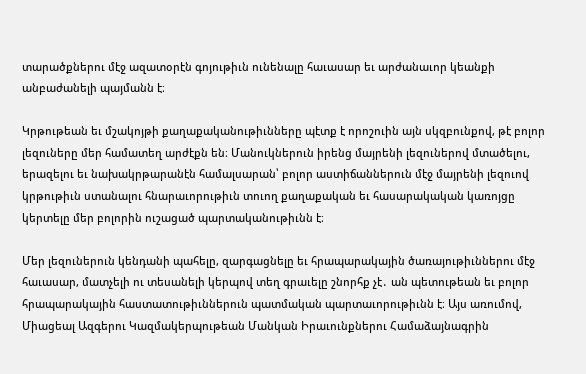տարածքներու մէջ ազատօրէն գոյութիւն ունենալը հաւասար եւ արժանաւոր կեանքի անբաժանելի պայմանն է։

Կրթութեան եւ մշակոյթի քաղաքականութիւնները պէտք է որոշուին այն սկզբունքով, թէ բոլոր լեզուները մեր համատեղ արժէքն են։ Մանուկներուն իրենց մայրենի լեզուներով մտածելու, երազելու եւ նախակրթարանէն համալսարան՝ բոլոր աստիճաններուն մէջ մայրենի լեզուով կրթութիւն ստանալու հնարաւորութիւն տուող քաղաքական եւ հասարակական կառոյցը կերտելը մեր բոլորին ուշացած պարտականութիւնն է։

Մեր լեզուներուն կենդանի պահելը, զարգացնելը եւ հրապարակային ծառայութիւններու մէջ հաւասար, մատչելի ու տեսանելի կերպով տեղ գրաւելը շնորհք չէ․ ան պետութեան եւ բոլոր հրապարակային հաստատութիւններուն պատմական պարտաւորութիւնն է։ Այս առումով, Միացեալ Ազգերու Կազմակերպութեան Մանկան Իրաւունքներու Համաձայնագրին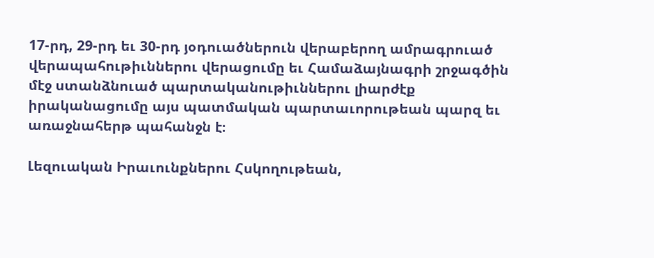17-րդ, 29-րդ եւ 30-րդ յօդուածներուն վերաբերող ամրագրուած վերապահութիւններու վերացումը եւ Համաձայնագրի շրջագծին մէջ ստանձնուած պարտականութիւններու լիարժէք իրականացումը այս պատմական պարտաւորութեան պարզ եւ առաջնահերթ պահանջն է։

Լեզուական Իրաւունքներու Հսկողութեան,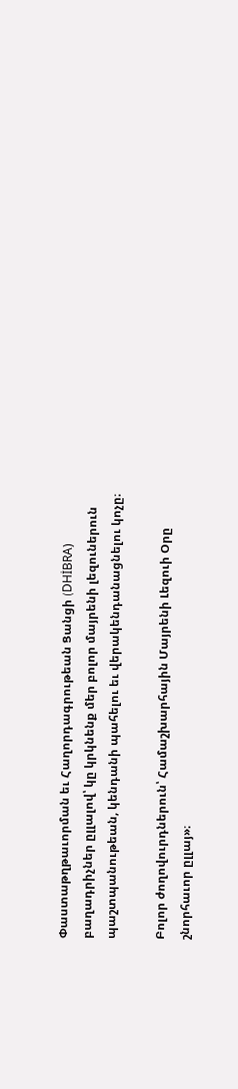Փաստաթղթաւորման եւ Հաղորդագրութեան Ցանցի (DHİBRA) բաղադրիչներ ըլլալով՝ կը կրկնենք մեր բոլոր մայրենի լեզուներուն պաշտպանութեան, կենդանի պահելու եւ վերակենդանացնելու կոչը։

Բոլոր ժողովուրդներուն՝ Համաշխարհային Մայրենի Լեզուի Օրը շնորհաւոր ըլլայ»։